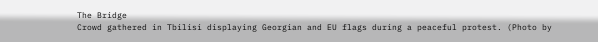The Bridge
Crowd gathered in Tbilisi displaying Georgian and EU flags during a peaceful protest. (Photo by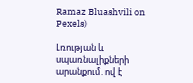Ramaz Bluashvili on Pexels)

Լռության և սպառնալիքների արանքում. ով է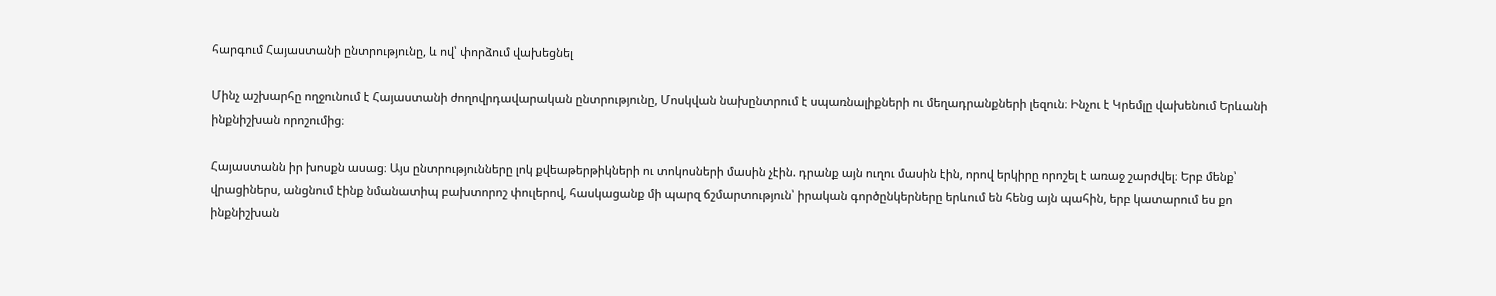հարգում Հայաստանի ընտրությունը, և ով՝ փորձում վախեցնել

Մինչ աշխարհը ողջունում է Հայաստանի ժողովրդավարական ընտրությունը, Մոսկվան նախընտրում է սպառնալիքների ու մեղադրանքների լեզուն։ Ինչու է Կրեմլը վախենում Երևանի ինքնիշխան որոշումից։

Հայաստանն իր խոսքն ասաց։ Այս ընտրությունները լոկ քվեաթերթիկների ու տոկոսների մասին չէին. դրանք այն ուղու մասին էին, որով երկիրը որոշել է առաջ շարժվել։ Երբ մենք՝ վրացիներս, անցնում էինք նմանատիպ բախտորոշ փուլերով, հասկացանք մի պարզ ճշմարտություն՝ իրական գործընկերները երևում են հենց այն պահին, երբ կատարում ես քո ինքնիշխան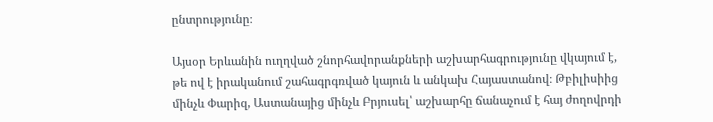ընտրությունը։

Այսօր Երևանին ուղղված շնորհավորանքների աշխարհագրությունը վկայում է, թե ով է իրականում շահագրգռված կայուն և անկախ Հայաստանով։ Թբիլիսիից մինչև Փարիզ, Աստանայից մինչև Բրյուսել՝ աշխարհը ճանաչում է հայ ժողովրդի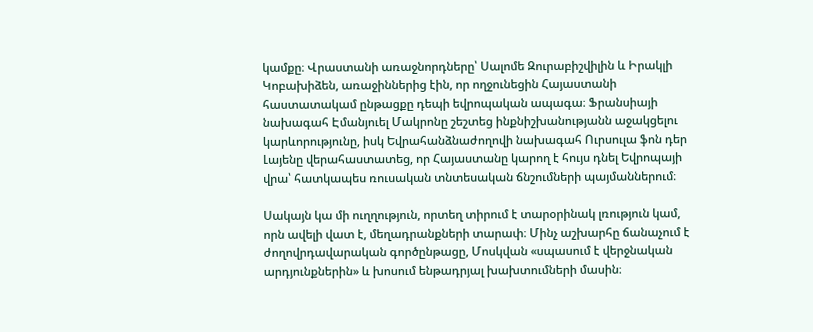կամքը։ Վրաստանի առաջնորդները՝ Սալոմե Զուրաբիշվիլին և Իրակլի Կոբախիձեն, առաջիններից էին, որ ողջունեցին Հայաստանի հաստատակամ ընթացքը դեպի եվրոպական ապագա։ Ֆրանսիայի նախագահ Էմանյուել Մակրոնը շեշտեց ինքնիշխանությանն աջակցելու կարևորությունը, իսկ Եվրահանձնաժողովի նախագահ Ուրսուլա ֆոն դեր Լայենը վերահաստատեց, որ Հայաստանը կարող է հույս դնել Եվրոպայի վրա՝ հատկապես ռուսական տնտեսական ճնշումների պայմաններում։

Սակայն կա մի ուղղություն, որտեղ տիրում է տարօրինակ լռություն կամ, որն ավելի վատ է, մեղադրանքների տարափ։ Մինչ աշխարհը ճանաչում է ժողովրդավարական գործընթացը, Մոսկվան «սպասում է վերջնական արդյունքներին» և խոսում ենթադրյալ խախտումների մասին։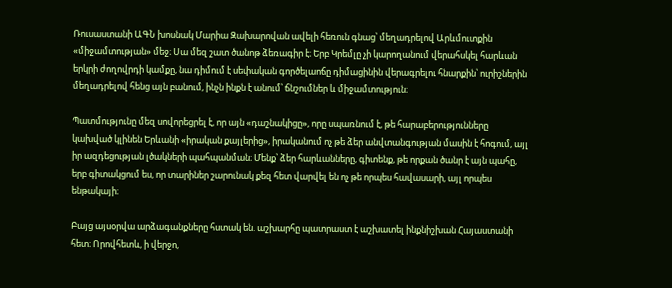Ռուսաստանի ԱԳՆ խոսնակ Մարիա Զախարովան ավելի հեռուն գնաց՝ մեղադրելով Արևմուտքին «միջամտության» մեջ։ Սա մեզ շատ ծանոթ ձեռագիր է։ Երբ Կրեմլը չի կարողանում վերահսկել հարևան երկրի ժողովրդի կամքը, նա դիմում է սեփական գործելաոճը դիմացինին վերագրելու հնարքին՝ ուրիշներին մեղադրելով հենց այն բանում, ինչն ինքն է անում՝ ճնշումներ և միջամտություն։

Պատմությունը մեզ սովորեցրել է, որ այն «դաշնակիցը», որը սպառնում է, թե հարաբերությունները կախված կլինեն Երևանի «իրական քայլերից», իրականում ոչ թե ձեր անվտանգության մասին է հոգում, այլ իր ազդեցության լծակների պահպանման։ Մենք՝ ձեր հարևանները, գիտենք, թե որքան ծանր է այն պահը, երբ գիտակցում ես, որ տարիներ շարունակ քեզ հետ վարվել են ոչ թե որպես հավասարի, այլ որպես ենթակայի։

Բայց այսօրվա արձագանքները հստակ են. աշխարհը պատրաստ է աշխատել ինքնիշխան Հայաստանի հետ։ Որովհետև, ի վերջո,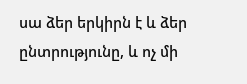սա ձեր երկիրն է և ձեր ընտրությունը, և ոչ մի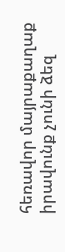հեռավոր մայրաքաղաք իրավունք չունի ձեզ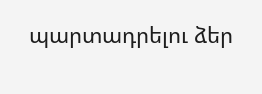պարտադրելու ձեր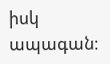իսկ ապագան։